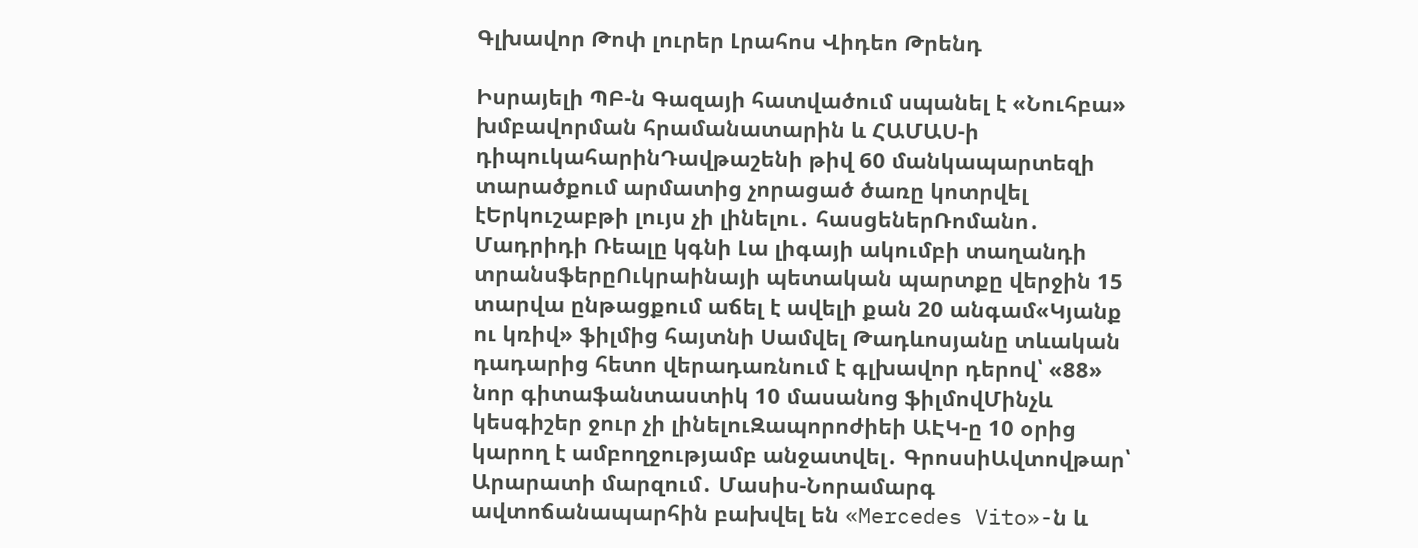Գլխավոր Թոփ լուրեր Լրահոս Վիդեո Թրենդ

Իսրայելի ՊԲ-ն Գազայի հատվածում սպանել է «Նուհբա» խմբավորման հրամանատարին և ՀԱՄԱՍ-ի դիպուկահարինԴավթաշենի թիվ 60 մանկապարտեզի տարածքում արմատից չորացած ծառը կոտրվել էԵրկուշաբթի լույս չի լինելու․ հասցեներՌոմանո․ Մադրիդի Ռեալը կգնի Լա լիգայի ակումբի տաղանդի տրանսֆերըՈւկրաինայի պետական պարտքը վերջին 15 տարվա ընթացքում աճել է ավելի քան 20 անգամ«Կյանք ու կռիվ» ֆիլմից հայտնի Սամվել Թադևոսյանը տևական դադարից հետո վերադառնում է գլխավոր դերով՝ «88» նոր գիտաֆանտաստիկ 10 մասանոց ֆիլմովՄինչև կեսգիշեր ջուր չի լինելուԶապորոժիեի ԱԷԿ-ը 10 օրից կարող է ամբողջությամբ անջատվել․ ԳրոսսիԱվտովթար՝ Արարատի մարզում․ Մասիս-Նորամարգ ավտոճանապարհին բախվել են «Mercedes Vito»-ն և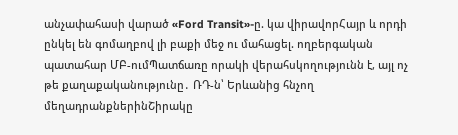անչափահասի վարած «Ford Transit»-ը. կա վիրավորՀայր և որդի ընկել են գոմաղբով լի բաքի մեջ ու մահացել. ողբերգական պատահար ՄԲ-ումՊատճառը որակի վերահսկողությունն է, այլ ոչ թե քաղաքականությունը․ ՌԴ-ն՝ Երևանից հնչող մեղադրանքներինՇիրակը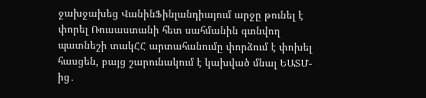ջախջախեց ՎանինՖինլանդիայում արջը թունել է փորել Ռուսաստանի հետ սահմանին գտնվող պատնեշի տակՀՀ արտահանումը փորձում է փոխել հասցեն, բայց շարունակում է կախված մնալ ԵԱՏՄ-ից․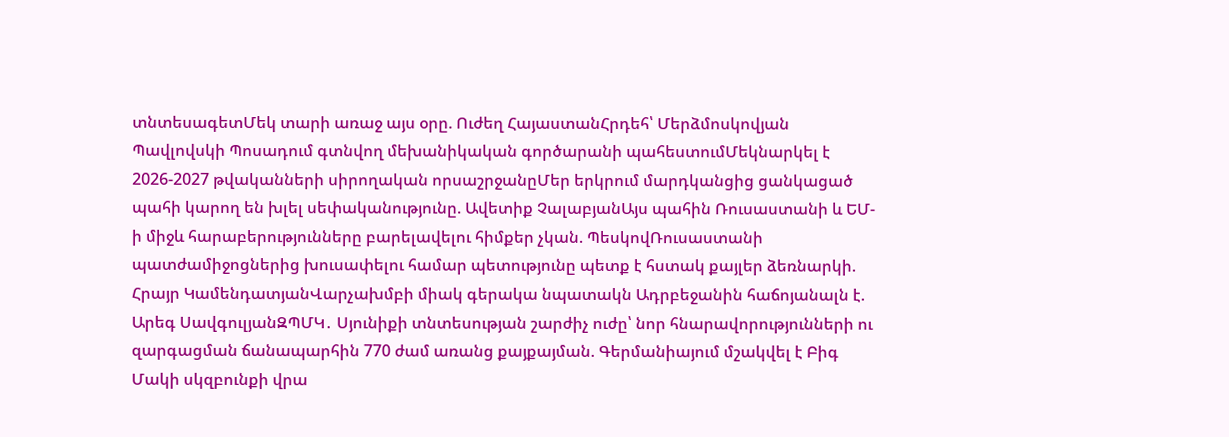տնտեսագետՄեկ տարի առաջ այս օրը. Ուժեղ ՀայաստանՀրդեհ՝ Մերձմոսկովյան Պավլովսկի Պոսադում գտնվող մեխանիկական գործարանի պահեստումՄեկնարկել է 2026-2027 թվականների սիրողական որսաշրջանըՄեր երկրում մարդկանցից ցանկացած պահի կարող են խլել սեփականությունը. Ավետիք ՉալաբյանԱյս պահին Ռուսաստանի և ԵՄ-ի միջև հարաբերությունները բարելավելու հիմքեր չկան. ՊեսկովՌուսաստանի պատժամիջոցներից խուսափելու համար պետությունը պետք է հստակ քայլեր ձեռնարկի. Հրայր ԿամենդատյանՎարչախմբի միակ գերակա նպատակն Ադրբեջանին հաճոյանալն է. Արեգ ՍավգուլյանԶՊՄԿ․ Սյունիքի տնտեսության շարժիչ ուժը՝ նոր հնարավորությունների ու զարգացման ճանապարհին 770 ժամ առանց քայքայման. Գերմանիայում մշակվել է Բիգ Մակի սկզբունքի վրա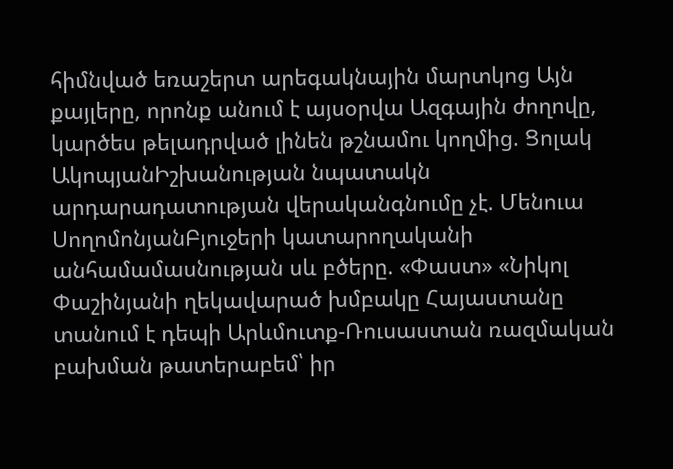հիմնված եռաշերտ արեգակնային մարտկոց Այն քայլերը, որոնք անում է այսօրվա Ազգային ժողովը, կարծես թելադրված լինեն թշնամու կողմից. Ցոլակ ԱկոպյանԻշխանության նպատակն արդարադատության վերականգնումը չէ. Մենուա ՍողոմոնյանԲյուջերի կատարողականի անհամամասնության սև բծերը. «Փաստ» «Նիկոլ Փաշինյանի ղեկավարած խմբակը Հայաստանը տանում է դեպի Արևմուտք-Ռուսաստան ռազմական բախման թատերաբեմ՝ իր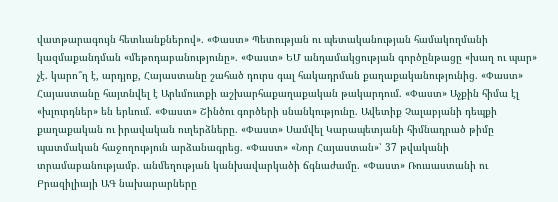վատթարագույն հետևանքներով». «Փաստ» Պետության ու պետականության համակողմանի կազմաքանդման «մեթոդաբանությունը». «Փաստ» ԵՄ անդամակցության գործընթացը «խաղ ու պար» չէ. կարո՞ղ է, արդյոք, Հայաստանը շահած դուրս գալ հակադրման քաղաքականությունից. «Փաստ» Հայաստանը հայտնվել է Արևմուտքի աշխարհաքաղաքական թակարդում. «Փաստ» Աչքին հիմա էլ «խլուրդներ» են երևում. «Փաստ» Շինծու գործերի սնանկությունը. Ավետիք Չալաբյանի դեպքի քաղաքական ու իրավական ուղերձները. «Փաստ» Սամվել Կարապետյանի հիմնադրած թիմը պատմական հաջողություն արձանագրեց. «Փաստ» «Նոր Հայաստան»՝ 37 թվականի տրամաբանությամբ. անմեղության կանխավարկածի ճգնաժամը. «Փաստ» Ռուսաստանի ու Բրազիլիայի ԱԳ նախարարները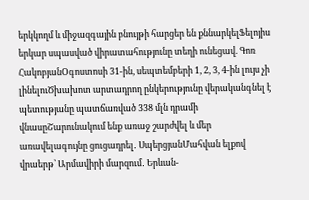երկկողմ և միջազգային բնույթի հարցեր են քննարկելՖելոյիս երկար սպասված վիրատահությունը տեղի ունեցավ. Գոռ ՀակոբյանՕգոստոսի 31-ին, սեպտեմբերի 1, 2, 3, 4-ին լույս չի լինելուԾխախոտ արտադրող ընկերությունը վերականգնել է պետությանը պատճառված 338 մլն դրամի վնասըՇարունակում ենք առաջ շարժվել և մեր առավելագույնը ցուցադրել․ ՍպերցյանՄահվան ելքով վրաերթ՝ Արմավիրի մարզում․ Երևան-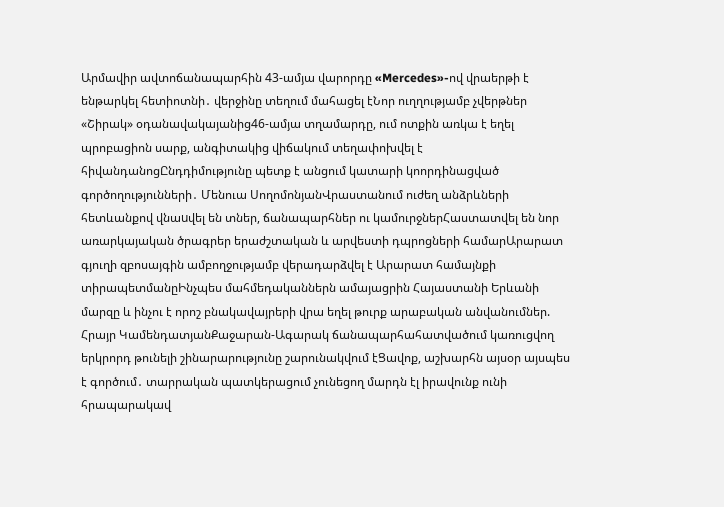Արմավիր ավտոճանապարհին 43-ամյա վարորդը «Mercedes»-ով վրաերթի է ենթարկել հետիոտնի․ վերջինը տեղում մահացել էՆոր ուղղությամբ չվերթներ «Շիրակ» օդանավակայանից46-ամյա տղամարդը, ում ոտքին առկա է եղել պրոբացիոն սարք, անգիտակից վիճակում տեղափոխվել է հիվանդանոցԸնդդիմությունը պետք է անցում կատարի կոորդինացված գործողությունների․ Մենուա ՍողոմոնյանՎրաստանում ուժեղ անձրևների հետևանքով վնաuվել են տներ, ճանապարհներ ու կամուրջներՀաստատվել են նոր առարկայական ծրագրեր երաժշտական և արվեստի դպրոցների համարԱրարատ գյուղի զբոսայգին ամբողջությամբ վերադարձվել է Արարատ համայնքի տիրապետմանըԻնչպես մահմեդականներն ամայացրին Հայաստանի Երևանի մարզը և ինչու է որոշ բնակավայրերի վրա եղել թուրք արաբական անվանումներ. Հրայր ԿամենդատյանՔաջարան-Ագարակ ճանապարհահատվածում կառուցվող երկրորդ թունելի շինարարությունը շարունակվում էՑավոք, աշխարհն այսօր այսպես է գործում․ տարրական պատկերացում չունեցող մարդն էլ իրավունք ունի հրապարակավ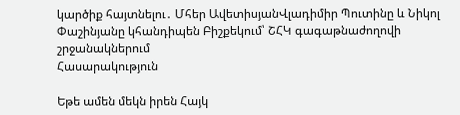կարծիք հայտնելու․ Մհեր ԱվետիսյանՎլադիմիր Պուտինը և Նիկոլ Փաշինյանը կհանդիպեն Բիշքեկում՝ ՇՀԿ գագաթնաժողովի շրջանակներում
Հասարակություն

Եթե ամեն մեկն իրեն Հայկ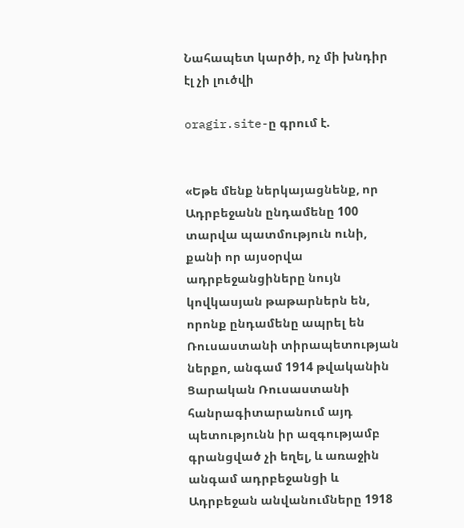Նահապետ կարծի, ոչ մի խնդիր էլ չի լուծվի

oragir.site-ը գրում է.


«Եթե մենք ներկայացնենք, որ Ադրբեջանն ընդամենը 100 տարվա պատմություն ունի, քանի որ այսօրվա ադրբեջանցիները նույն կովկասյան թաթարներն են, որոնք ընդամենը ապրել են Ռուսաստանի տիրապետության ներքո, անգամ 1914 թվականին Ցարական Ռուսաստանի հանրագիտարանում այդ պետությունն իր ազգությամբ գրանցված չի եղել, և առաջին անգամ ադրբեջանցի և Ադրբեջան անվանումները 1918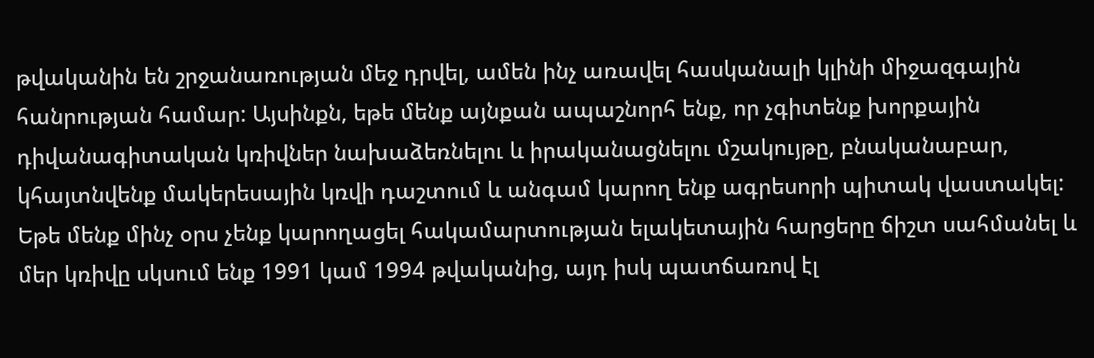թվականին են շրջանառության մեջ դրվել, ամեն ինչ առավել հասկանալի կլինի միջազգային հանրության համար: Այսինքն, եթե մենք այնքան ապաշնորհ ենք, որ չգիտենք խորքային դիվանագիտական կռիվներ նախաձեռնելու և իրականացնելու մշակույթը, բնականաբար, կհայտնվենք մակերեսային կռվի դաշտում և անգամ կարող ենք ագրեսորի պիտակ վաստակել: Եթե մենք մինչ օրս չենք կարողացել հակամարտության ելակետային հարցերը ճիշտ սահմանել և մեր կռիվը սկսում ենք 1991 կամ 1994 թվականից, այդ իսկ պատճառով էլ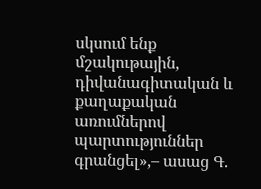սկսում ենք մշակութային, դիվանագիտական և քաղաքական առումներով պարտություններ գրանցել»,– ասաց Գ.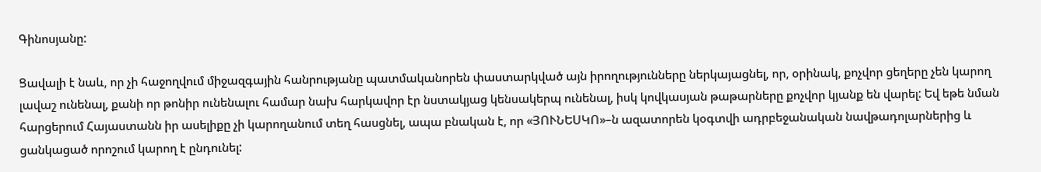Գինոսյանը:

Ցավալի է նաև, որ չի հաջողվում միջազգային հանրությանը պատմականորեն փաստարկված այն իրողությունները ներկայացնել, որ, օրինակ, քոչվոր ցեղերը չեն կարող լավաշ ունենալ, քանի որ թոնիր ունենալու համար նախ հարկավոր էր նստակյաց կենսակերպ ունենալ, իսկ կովկասյան թաթարները քոչվոր կյանք են վարել: Եվ եթե նման հարցերում Հայաստանն իր ասելիքը չի կարողանում տեղ հասցնել, ապա բնական է, որ «ՅՈՒՆԵՍԿՈ»–ն ազատորեն կօգտվի ադրբեջանական նավթադոլարներից և ցանկացած որոշում կարող է ընդունել: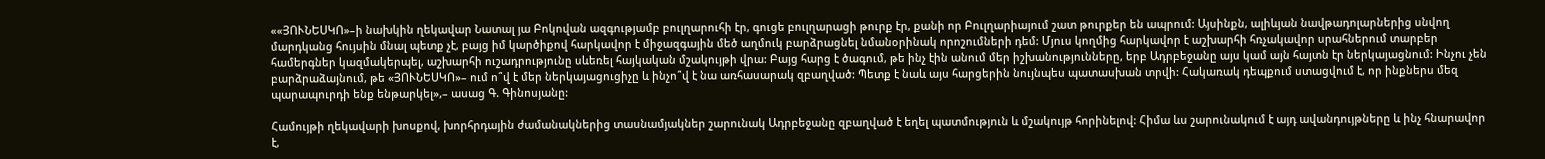««ՅՈՒՆԵՍԿՈ»–ի նախկին ղեկավար Նատալ յա Բոկովան ազգությամբ բուլղարուհի էր, գուցե բուլղարացի թուրք էր, քանի որ Բուլղարիայում շատ թուրքեր են ապրում: Այսինքն, ալիևյան նավթադոլարներից սնվող մարդկանց հույսին մնալ պետք չէ, բայց իմ կարծիքով հարկավոր է միջազգային մեծ աղմուկ բարձրացնել նմանօրինակ որոշումների դեմ: Մյուս կողմից հարկավոր է աշխարհի հռչակավոր սրահներում տարբեր համերգներ կազմակերպել, աշխարհի ուշադրությունը սևեռել հայկական մշակույթի վրա: Բայց հարց է ծագում, թե ինչ էին անում մեր իշխանությունները, երբ Ադրբեջանը այս կամ այն հայտն էր ներկայացնում: Ինչու չեն բարձրաձայնում, թե «ՅՈՒՆԵՍԿՈ»– ում ո՞վ է մեր ներկայացուցիչը և ինչո՞վ է նա առհասարակ զբաղված: Պետք է նաև այս հարցերին նույնպես պատասխան տրվի: Հակառակ դեպքում ստացվում է, որ ինքներս մեզ պարապուրդի ենք ենթարկել»,– ասաց Գ. Գինոսյանը:

Համույթի ղեկավարի խոսքով, խորհրդային ժամանակներից տասնամյակներ շարունակ Ադրբեջանը զբաղված է եղել պատմություն և մշակույթ հորինելով: Հիմա ևս շարունակում է այդ ավանդույթները և ինչ հնարավոր է,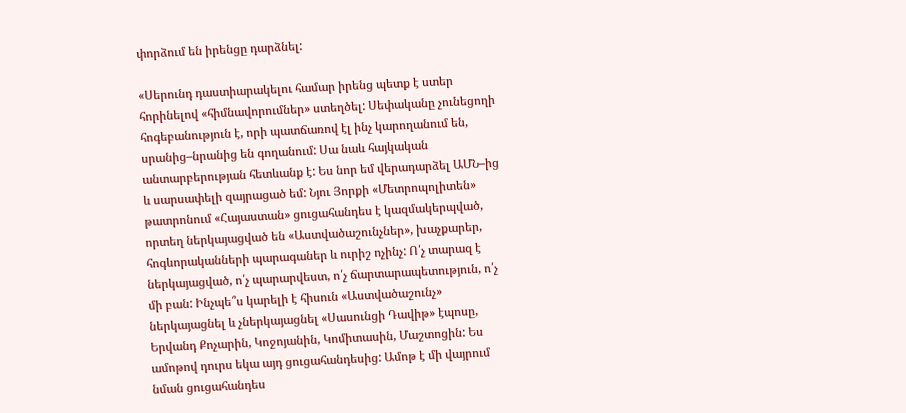փորձում են իրենցը դարձնել:

«Սերունդ դաստիարակելու համար իրենց պետք է ստեր հորինելով «հիմնավորումներ» ստեղծել: Սեփականը չունեցողի հոգեբանություն է, որի պատճառով էլ ինչ կարողանում են, սրանից–նրանից են գողանում: Սա նաև հայկական անտարբերության հետևանք է: Ես նոր եմ վերադարձել ԱՄՆ–ից և սարսափելի զայրացած եմ: Նյու Յորքի «Մետրոպոլիտեն» թատրոնում «Հայաստան» ցուցահանդես է կազմակերպված, որտեղ ներկայացված են «Աստվածաշունչներ», խաչքարեր, հոգևորականների պարագաներ և ուրիշ ոչինչ: Ո՛չ տարազ է ներկայացված, ո՛չ պարարվեստ, ո՛չ ճարտարապետություն, ո՛չ մի բան: Ինչպե՞ս կարելի է հիսուն «Աստվածաշունչ» ներկայացնել և չներկայացնել «Սասունցի Դավիթ» էպոսը, Երվանդ Քոչարին, Կոջոյանին, Կոմիտասին, Մաշտոցին: Ես ամոթով դուրս եկա այդ ցուցահանդեսից: Ամոթ է մի վայրում նման ցուցահանդես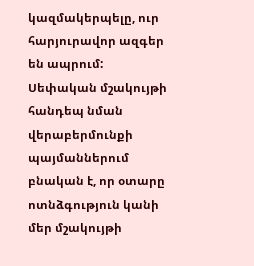կազմակերպելը, ուր հարյուրավոր ազգեր են ապրում: Սեփական մշակույթի հանդեպ նման վերաբերմունքի պայմաններում բնական է, որ օտարը ոտնձգություն կանի մեր մշակույթի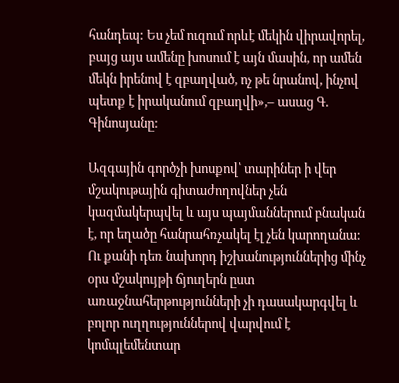հանդեպ: Ես չեմ ուզում որևէ մեկին վիրավորել, բայց այս ամենը խոսում է այն մասին, որ ամեն մեկն իրենով է զբաղված, ոչ թե նրանով, ինչով պետք է իրականում զբաղվի»,– ասաց Գ. Գինոսյանը:

Ազգային գործչի խոսքով՝ տարիներ ի վեր մշակութային գիտաժողովներ չեն կազմակերպվել և այս պայմաններում բնական է, որ եղածը հանրահռչակել էլ չեն կարողանա: Ու քանի դեռ նախորդ իշխանություններից մինչ օրս մշակույթի ճյուղերն ըստ առաջնահերթությունների չի դասակարգվել և բոլոր ուղղություններով վարվում է կոմպլեմենտար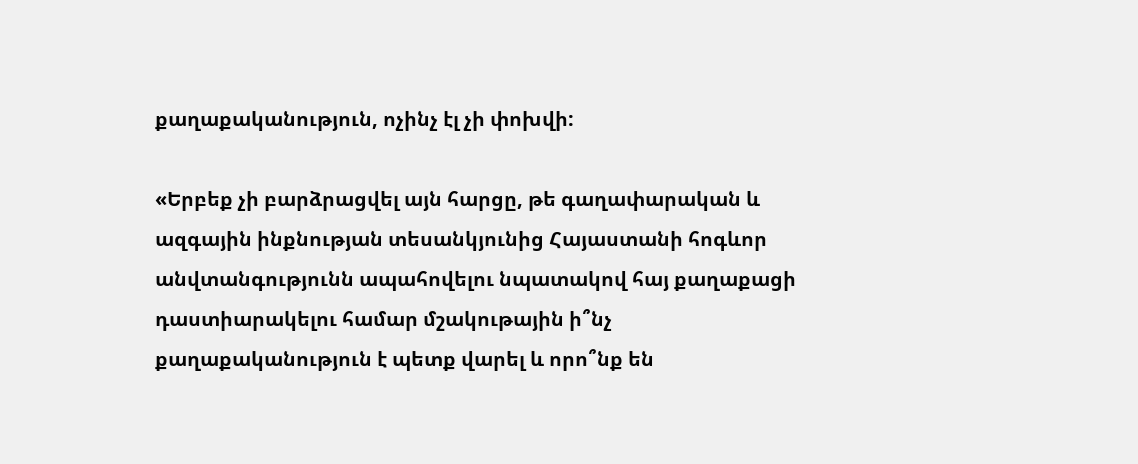քաղաքականություն, ոչինչ էլ չի փոխվի:

«Երբեք չի բարձրացվել այն հարցը, թե գաղափարական և ազգային ինքնության տեսանկյունից Հայաստանի հոգևոր անվտանգությունն ապահովելու նպատակով հայ քաղաքացի դաստիարակելու համար մշակութային ի՞նչ քաղաքականություն է պետք վարել և որո՞նք են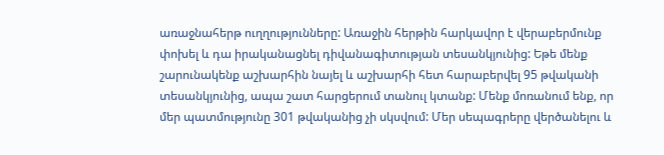առաջնահերթ ուղղությունները: Առաջին հերթին հարկավոր է վերաբերմունք փոխել և դա իրականացնել դիվանագիտության տեսանկյունից: Եթե մենք շարունակենք աշխարհին նայել և աշխարհի հետ հարաբերվել 95 թվականի տեսանկյունից, ապա շատ հարցերում տանուլ կտանք: Մենք մոռանում ենք, որ մեր պատմությունը 301 թվականից չի սկսվում: Մեր սեպագրերը վերծանելու և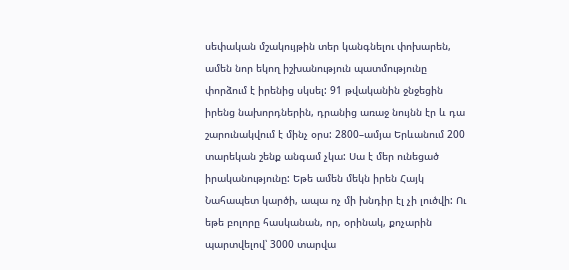սեփական մշակույթին տեր կանգնելու փոխարեն, ամեն նոր եկող իշխանություն պատմությունը փորձում է իրենից սկսել: 91 թվականին ջնջեցին իրենց նախորդներին, դրանից առաջ նույնն էր և դա շարունակվում է մինչ օրս: 2800–ամյա Երևանում 200 տարեկան շենք անգամ չկա: Սա է մեր ունեցած իրականությունը: Եթե ամեն մեկն իրեն Հայկ Նահապետ կարծի, ապա ոչ մի խնդիր էլ չի լուծվի: Ու եթե բոլորը հասկանան, որ, օրինակ, քոչարին պարտվելով՝ 3000 տարվա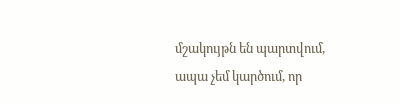մշակույթն են պարտվում, ապա չեմ կարծում, որ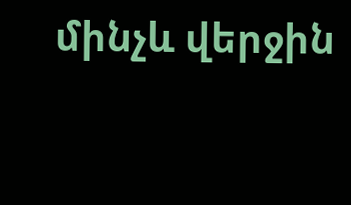մինչև վերջին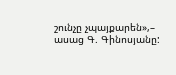շունչը չպայքարեն»,– ասաց Գ. Գինոսյանը: